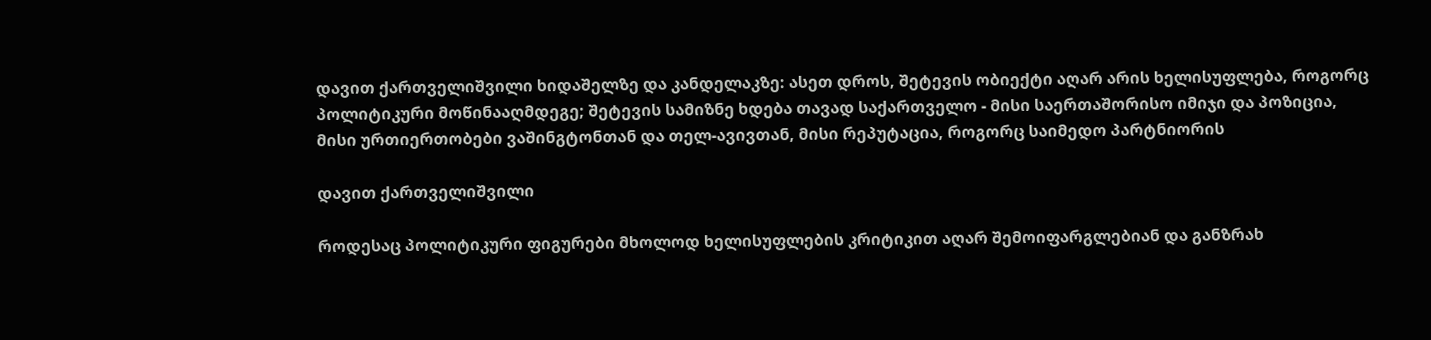დავით ქართველიშვილი ხიდაშელზე და კანდელაკზე: ასეთ დროს, შეტევის ობიექტი აღარ არის ხელისუფლება, როგორც პოლიტიკური მოწინააღმდეგე; შეტევის სამიზნე ხდება თავად საქართველო - მისი საერთაშორისო იმიჯი და პოზიცია, მისი ურთიერთობები ვაშინგტონთან და თელ-ავივთან, მისი რეპუტაცია, როგორც საიმედო პარტნიორის

დავით ქართველიშვილი

როდესაც პოლიტიკური ფიგურები მხოლოდ ხელისუფლების კრიტიკით აღარ შემოიფარგლებიან და განზრახ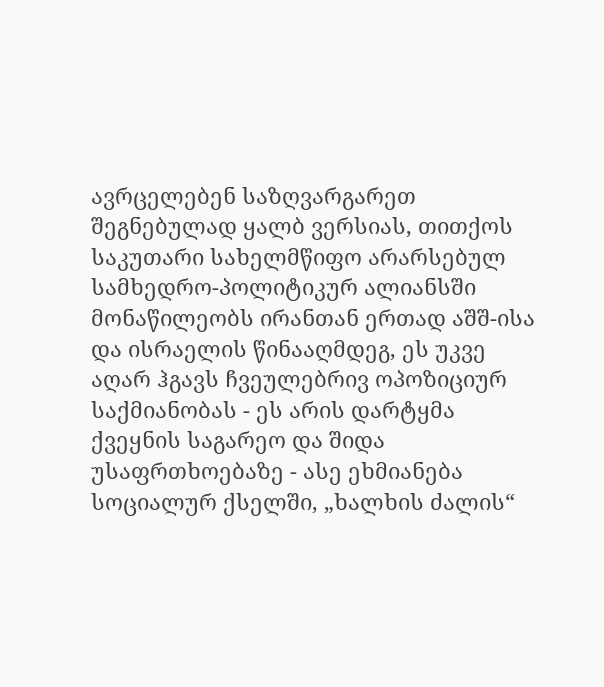ავრცელებენ საზღვარგარეთ შეგნებულად ყალბ ვერსიას, თითქოს საკუთარი სახელმწიფო არარსებულ სამხედრო-პოლიტიკურ ალიანსში მონაწილეობს ირანთან ერთად აშშ-ისა და ისრაელის წინააღმდეგ, ეს უკვე აღარ ჰგავს ჩვეულებრივ ოპოზიციურ საქმიანობას - ეს არის დარტყმა ქვეყნის საგარეო და შიდა უსაფრთხოებაზე - ასე ეხმიანება სოციალურ ქსელში, „ხალხის ძალის“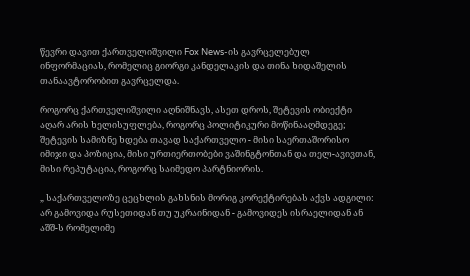წევრი დავით ქართველიშვილი Fox News-ის გავრცელებულ ინფორმაციას, რომელიც გიორგი კანდელაკის და თინა ხიდაშელის თანაავტორობით გავრცელდა.

როგორც ქართველიშვილი აღნიშნავს, ასეთ დროს, შეტევის ობიექტი აღარ არის ხელისუფლება, როგორც პოლიტიკური მოწინააღმდეგე; შეტევის სამიზნე ხდება თავად საქართველო - მისი საერთაშორისო იმიჯი და პოზიცია, მისი ურთიერთობები ვაშინგტონთან და თელ-ავივთან, მისი რეპუტაცია, როგორც საიმედო პარტნიორის.

„ საქართველოზე ცეცხლის გახსნის მორიგ კორექტირებას აქვს ადგილი: არ გამოვიდა რუსეთიდან თუ უკრაინიდან - გამოვიდეს ისრაელიდან ან აშშ-ს რომელიმე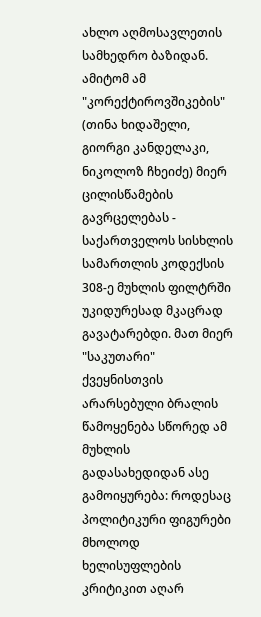ახლო აღმოსავლეთის სამხედრო ბაზიდან. ამიტომ ამ "კორექტიროვშიკების" (თინა ხიდაშელი, გიორგი კანდელაკი, ნიკოლოზ ჩხეიძე) მიერ ცილისწამების გავრცელებას - საქართველოს სისხლის სამართლის კოდექსის 308-ე მუხლის ფილტრში უკიდურესად მკაცრად გავატარებდი. მათ მიერ "საკუთარი" ქვეყნისთვის არარსებული ბრალის წამოყენება სწორედ ამ მუხლის გადასახედიდან ასე გამოიყურება: როდესაც პოლიტიკური ფიგურები მხოლოდ ხელისუფლების კრიტიკით აღარ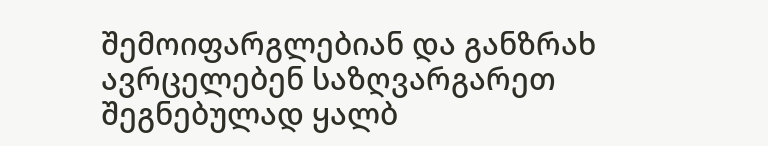შემოიფარგლებიან და განზრახ ავრცელებენ საზღვარგარეთ შეგნებულად ყალბ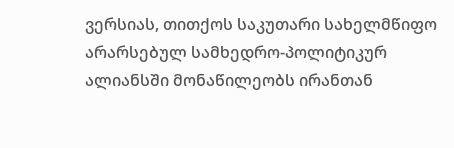ვერსიას, თითქოს საკუთარი სახელმწიფო არარსებულ სამხედრო-პოლიტიკურ ალიანსში მონაწილეობს ირანთან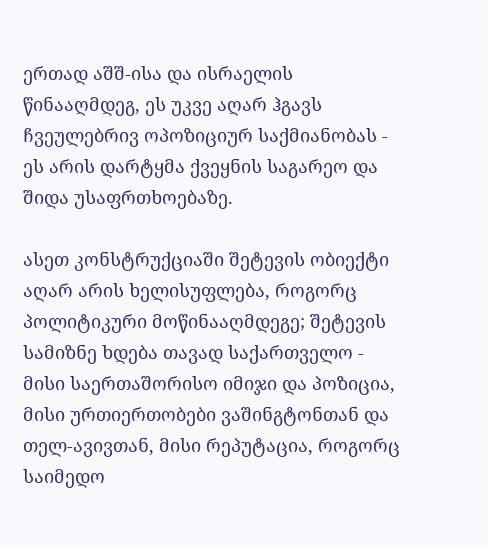ერთად აშშ-ისა და ისრაელის წინააღმდეგ, ეს უკვე აღარ ჰგავს ჩვეულებრივ ოპოზიციურ საქმიანობას - ეს არის დარტყმა ქვეყნის საგარეო და შიდა უსაფრთხოებაზე.

ასეთ კონსტრუქციაში შეტევის ობიექტი აღარ არის ხელისუფლება, როგორც პოლიტიკური მოწინააღმდეგე; შეტევის სამიზნე ხდება თავად საქართველო - მისი საერთაშორისო იმიჯი და პოზიცია, მისი ურთიერთობები ვაშინგტონთან და თელ-ავივთან, მისი რეპუტაცია, როგორც საიმედო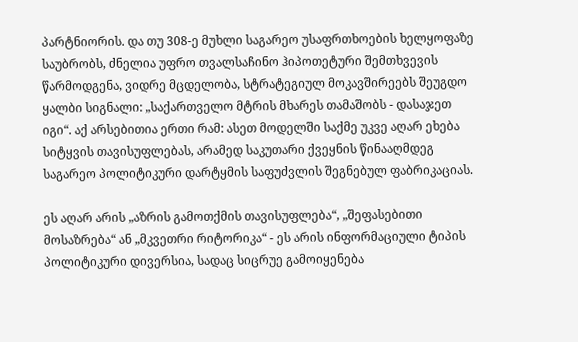პარტნიორის. და თუ 308-ე მუხლი საგარეო უსაფრთხოების ხელყოფაზე საუბრობს, ძნელია უფრო თვალსაჩინო ჰიპოთეტური შემთხვევის წარმოდგენა, ვიდრე მცდელობა, სტრატეგიულ მოკავშირეებს შეუგდო ყალბი სიგნალი: „საქართველო მტრის მხარეს თამაშობს - დასაჯეთ იგი“. აქ არსებითია ერთი რამ: ასეთ მოდელში საქმე უკვე აღარ ეხება სიტყვის თავისუფლებას, არამედ საკუთარი ქვეყნის წინააღმდეგ საგარეო პოლიტიკური დარტყმის საფუძვლის შეგნებულ ფაბრიკაციას.

ეს აღარ არის „აზრის გამოთქმის თავისუფლება“, „შეფასებითი მოსაზრება“ ან „მკვეთრი რიტორიკა“ - ეს არის ინფორმაციული ტიპის პოლიტიკური დივერსია, სადაც სიცრუე გამოიყენება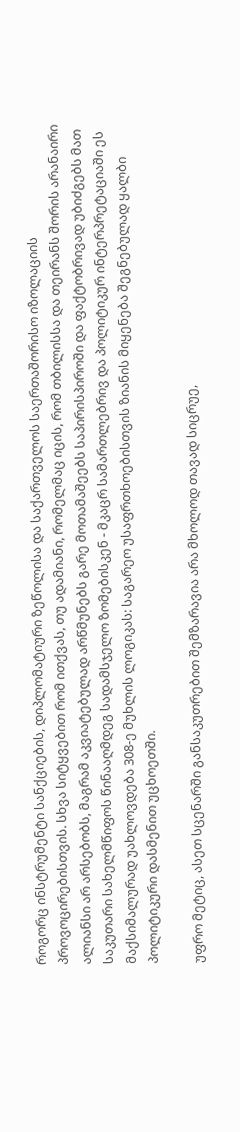როგორც ინსტრუმენტი სანქციების, დიპლომატიური ზეწოლისა და საქართველოს საერთაშორისო იზოლაციის პროვოცირებისთვის. სხვა სიტყვებით რომ ითქვას, თუ ადამიანი, რომელმაც იცის, რომ თბილისსა და თეირანს შორის არანაირი ალიანსი არ არსებობს, მაგრამ აკვიატებულად არწმუნებს გარე მოთამაშეებს საპირისპიროში და ფაქტობრივად უბიძგებს მათ საკუთარი სახელმწიფოს წინააღმდეგ სადამსჯელო ზომებისკენ - მკაცრ სამართლებრივ და პოლიტიკურ ინტერპრეტაციაში ეს მაქსიმალურად უახლოვდება 308-ე მუხლის ლოგიკას: საგარეო უსაფრთხოებისთვის ზიანის მიყენება შეგნებულად ყალბი პოლიტიკური დასმენით უცხოეთში.

უფრო მეტიც, ასეთ სცენარში განსაკუთრებით შემზარავია არა მხოლოდ თავად სიცრუე,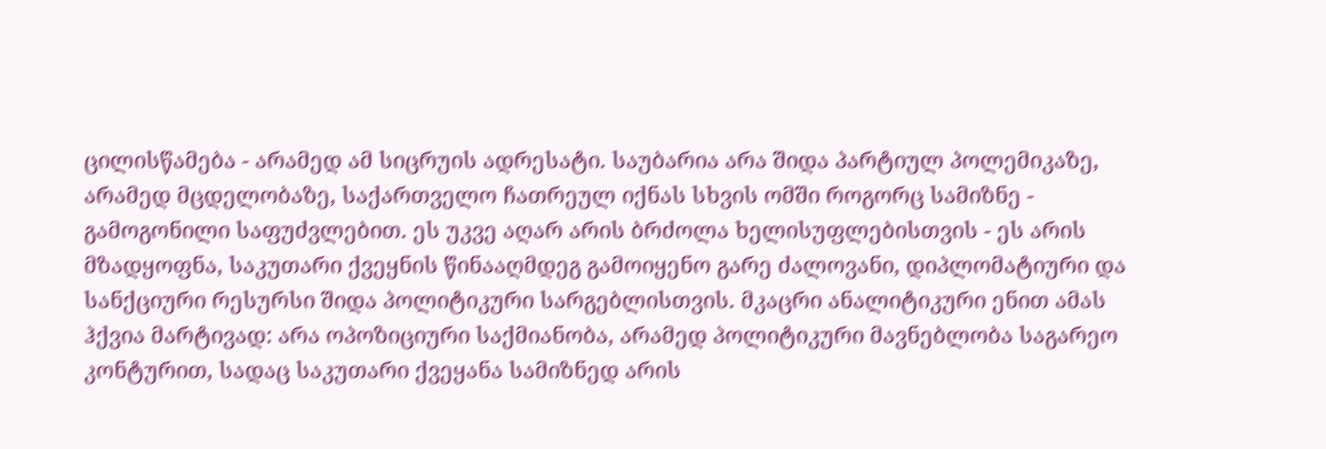ცილისწამება - არამედ ამ სიცრუის ადრესატი. საუბარია არა შიდა პარტიულ პოლემიკაზე, არამედ მცდელობაზე, საქართველო ჩათრეულ იქნას სხვის ომში როგორც სამიზნე - გამოგონილი საფუძვლებით. ეს უკვე აღარ არის ბრძოლა ხელისუფლებისთვის - ეს არის მზადყოფნა, საკუთარი ქვეყნის წინააღმდეგ გამოიყენო გარე ძალოვანი, დიპლომატიური და სანქციური რესურსი შიდა პოლიტიკური სარგებლისთვის. მკაცრი ანალიტიკური ენით ამას ჰქვია მარტივად: არა ოპოზიციური საქმიანობა, არამედ პოლიტიკური მავნებლობა საგარეო კონტურით, სადაც საკუთარი ქვეყანა სამიზნედ არის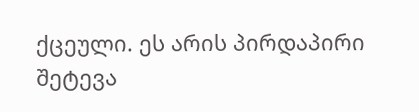ქცეული. ეს არის პირდაპირი შეტევა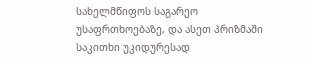სახელმწიფოს საგარეო უსაფრთხოებაზე, და ასეთ პრიზმაში საკითხი უკიდურესად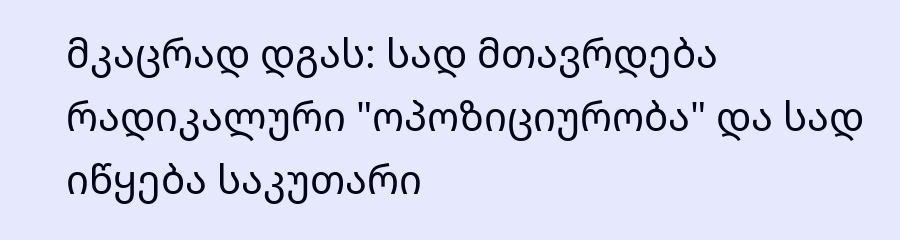მკაცრად დგას: სად მთავრდება რადიკალური "ოპოზიციურობა" და სად იწყება საკუთარი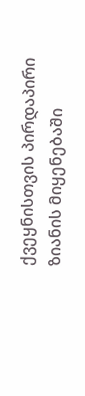ქვეყნისთვის პირდაპირი ზიანის მიყენებაში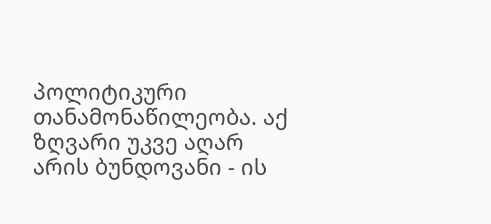პოლიტიკური თანამონაწილეობა. აქ ზღვარი უკვე აღარ არის ბუნდოვანი - ის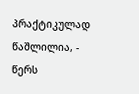პრაქტიკულად წაშლილია, - წერს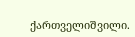ქართველიშვილი.